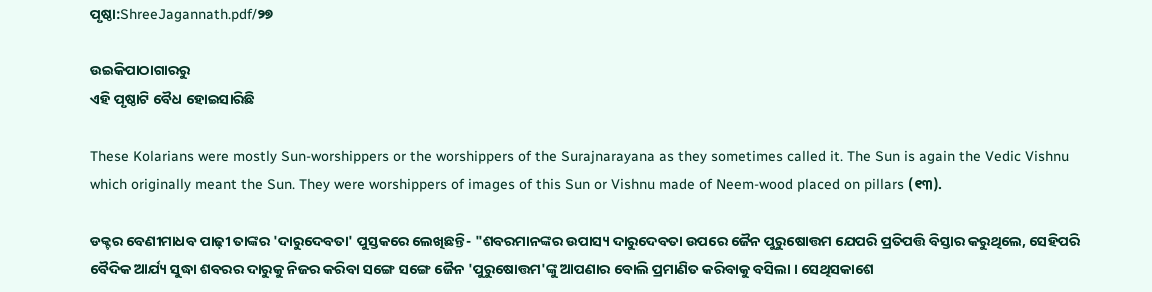ପୃଷ୍ଠା:ShreeJagannath.pdf/୨୭

ଉଇକିପାଠାଗାର‌ରୁ
ଏହି ପୃଷ୍ଠାଟି ବୈଧ ହୋଇସାରିଛି

These Kolarians were mostly Sun-worshippers or the worshippers of the Surajnarayana as they sometimes called it. The Sun is again the Vedic Vishnu which originally meant the Sun. They were worshippers of images of this Sun or Vishnu made of Neem-wood placed on pillars (୧୩).

ଡକ୍ଟର ବେଣୀମାଧବ ପାଢ଼ୀ ତାଙ୍କର 'ଦାରୁଦେବତା' ପୁସ୍ତକରେ ଲେଖିଛନ୍ତି- "ଶବରମାନଙ୍କର ଉପାସ୍ୟ ଦାରୁଦେବତା ଉପରେ ଜୈନ ପୁରୁଷୋତ୍ତମ ଯେପରି ପ୍ରତିପତ୍ତି ବିସ୍ତାର କରୁଥିଲେ, ସେହିପରି ବୈଦିକ ଆର୍ଯ୍ୟ ସୁଦ୍ଧା ଶବରର ଦାରୁକୁ ନିଜର କରିବା ସଙ୍ଗେ ସଙ୍ଗେ ଜୈନ 'ପୁରୁଷୋତ୍ତମ'ଙ୍କୁ ଆପଣାର ବୋଲି ପ୍ରମାଣିତ କରିବାକୁ ବସିଲା । ସେଥିସକାଶେ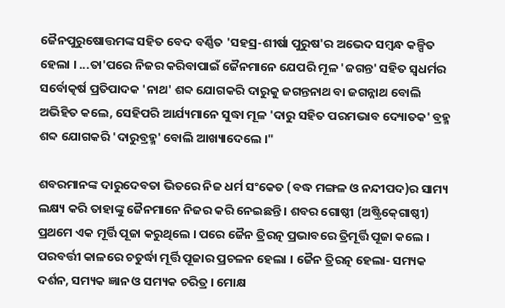ଜୈନପୁରୁଷୋତ୍ତମଙ୍କ ସହିତ ବେଦ ବର୍ଣ୍ଣିତ 'ସହସ୍ର-ଶୀର୍ଷା ପୁରୁଷ'ର ଅଭେଦ ସମ୍ବନ୍ଧ କଳ୍ପିତ ହେଲା । ...ତା'ପରେ ନିଜର କରିବାପାଇଁ ଜୈନମାନେ ଯେପରି ମୂଳ 'ଜଗନ୍ତ' ସହିତ ସ୍ୱଧର୍ମର ସର୍ବୋତ୍କର୍ଷ ପ୍ରତିପାଦକ 'ନାଥ' ଶବ୍ଦ ଯୋଗକରି ଦାରୁକୁ ଜଗନ୍ତନାଥ ବା ଜଗନ୍ନାଥ ବୋଲି ଅଭିହିତ କଲେ, ସେହିପରି ଆର୍ଯ୍ୟମାନେ ସୁଦ୍ଧା ମୂଳ 'ଦାରୁ ସହିତ ପରମଭାବ ଦ୍ୟୋତକ' ବ୍ରହ୍ମ ଶବ୍ଦ ଯୋଗକରି 'ଦାରୁବ୍ରହ୍ମ' ବୋଲି ଆଖ୍ୟାଦେଲେ ।"

ଶବରମାନଙ୍କ ଦାରୁଦେବତା ଭିତରେ ନିଜ ଧର୍ମ ସଂକେତ (ବଦ୍ଧ ମଙ୍ଗଳ ଓ ନନ୍ଦୀପଦ)ର ସାମ୍ୟ ଲକ୍ଷ୍ୟ କରି ତାହାଙ୍କୁ ଜୈନମାନେ ନିଜର କରି ନେଇଛନ୍ତି । ଶବର ଗୋଷ୍ଠୀ (ଅଷ୍ଟ୍ରିକ୍‍ଗୋଷ୍ଠୀ) ପ୍ରଥମେ ଏକ ମୂର୍ତ୍ତି ପୂଜା କରୁଥିଲେ । ପରେ ଜୈନ ତ୍ରିରତ୍ନ ପ୍ରଭାବରେ ତ୍ରିମୂର୍ତ୍ତି ପୂଜା କଲେ । ପରବର୍ତ୍ତୀ କାଳରେ ଚତୁର୍ଦ୍ଧା ମୂର୍ତ୍ତି ପୂଜାର ପ୍ରଚଳନ ହେଲା । ଜୈନ ତ୍ରିରତ୍ନ ହେଲା- ସମ୍ୟକ ଦର୍ଶନ, ସମ୍ୟକ ଜ୍ଞାନ ଓ ସମ୍ୟକ ଚରିତ୍ର । ମୋକ୍ଷ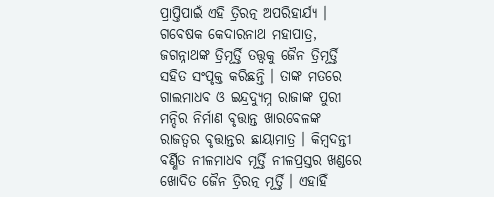ପ୍ରାପ୍ତିପାଇଁ ଏହି ତ୍ରିରତ୍ନ ଅପରିହାର୍ଯ୍ୟ । ଗବେଷକ କେଦାରନାଥ ମହାପାତ୍ର, ଜଗନ୍ନାଥଙ୍କ ତ୍ରିମୂର୍ତ୍ତି ତତ୍ତ୍ୱକୁ ଜୈନ ତ୍ରିମୂର୍ତ୍ତି ସହିତ ସଂପୃକ୍ତ କରିଛନ୍ତି । ତାଙ୍କ ମତରେ ଗାଲମାଧବ ଓ ଇନ୍ଦ୍ରଦ୍ୟୁମ୍ନ ରାଜାଙ୍କ ପୁରୀ ମନ୍ଦିର ନିର୍ମାଣ ବୃତ୍ତାନ୍ତ ଖାରବେଳଙ୍କ ରାଜତ୍ୱର ବୃତ୍ତାନ୍ତର ଛାୟାମାତ୍ର । କିମ୍ବଦନ୍ତୀ ବର୍ଣ୍ଣିତ ନୀଳମାଧବ ମୂର୍ତ୍ତି ନୀଳପ୍ରସ୍ତର ଖଣ୍ଡରେ ଖୋଦିତ ଜୈନ ତ୍ରିରତ୍ନ ମୂର୍ତ୍ତି । ଏହାହିଁ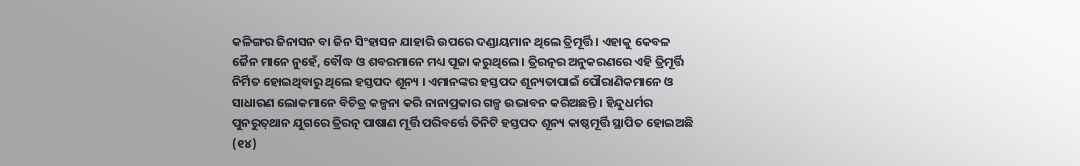କଳିଙ୍ଗର ଜିନାସନ ବା ଜିନ ସିଂହାସନ ଯାହାରି ଉପରେ ଦଣ୍ଡାୟମାନ ଥିଲେ ତ୍ରିମୂର୍ତ୍ତି । ଏହାକୁ କେବଳ ଜୈନ ମାନେ ନୁହେଁ, ବୌଦ୍ଧ ଓ ଶବରମାନେ ମଧ୍ୟ ପୂଜା କରୁଥିଲେ । ତ୍ରିରତ୍ନର ଅନୁକରଣରେ ଏହି ତ୍ରିମୂର୍ତ୍ତି ନିର୍ମିତ ହୋଇଥିବାରୁ ଥିଲେ ହସ୍ତପଦ ଶୂନ୍ୟ । ଏମାନଙ୍କର ହସ୍ତପଦ ଶୂନ୍ୟତାପାଇଁ ପୌରାଣିକମାନେ ଓ ସାଧାରଣ ଲୋକମାନେ ବିଚିତ୍ର କଳ୍ପନା କରି ନାନାପ୍ରକାର ଗଳ୍ପ ଉଦ୍ଭାବନ କରିଅଛନ୍ତି । ହିନ୍ଦୁଧର୍ମର ପୁନରୁତ୍‍ଥାନ ଯୁଗରେ ତ୍ରିରତ୍ନ ପାଷାଣ ମୂର୍ତ୍ତି ପରିବର୍ତ୍ତେ ତିନିଟି ହସ୍ତପଦ ଶୂନ୍ୟ କାଷ୍ଠମୂର୍ତ୍ତି ସ୍ଥାପିତ ହୋଇଅଛି (୧୪)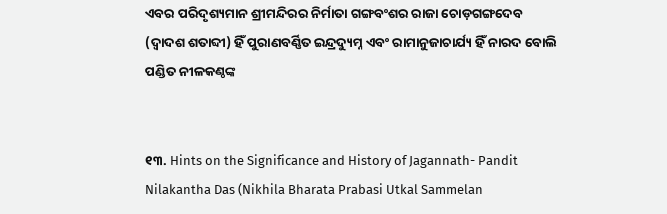ଏବର ପରିଦୃଶ୍ୟମାନ ଶ୍ରୀମନ୍ଦିରର ନିର୍ମାତା ଗଙ୍ଗବଂଶର ରାଜା ଚୋଡ଼ଗଙ୍ଗଦେବ (ଦ୍ୱାଦଶ ଶତାବ୍ଦୀ) ହିଁ ପୁରାଣବର୍ଣ୍ଣିତ ଇନ୍ଦ୍ରଦ୍ୟୁମ୍ନ ଏବଂ ରାମାନୁଜାଚାର୍ଯ୍ୟ ହିଁ ନାରଦ ବୋଲି ପଣ୍ଡିତ ନୀଳକଣ୍ଠଙ୍କ


୧୩. Hints on the Significance and History of Jagannath- Pandit Nilakantha Das (Nikhila Bharata Prabasi Utkal Sammelan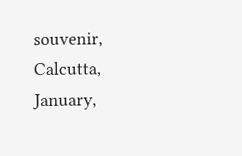souvenir, Calcutta, January,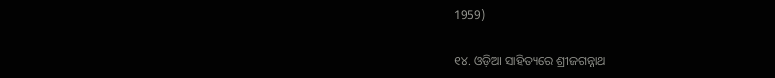1959)

୧୪. ଓଡ଼ିଆ ସାହିତ୍ୟରେ ଶ୍ରୀଜଗନ୍ନାଥ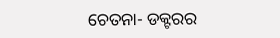ଚେତନା- ଡକ୍ଟରର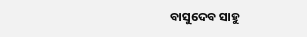ବାସୁଦେବ ସାହୁ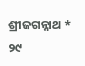ଶ୍ରୀଜଗନ୍ନାଥ * ୨୯